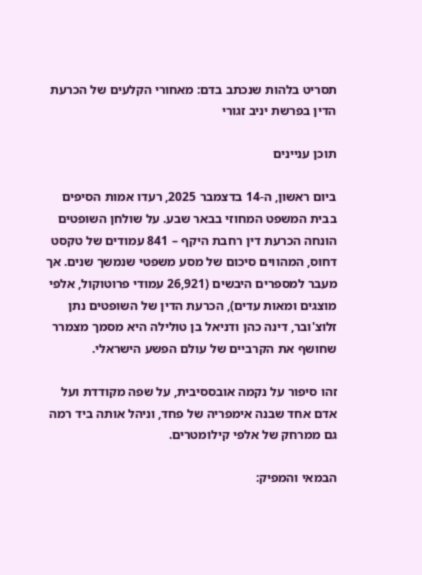תסריט בלהות שנכתב בדם: מאחורי הקלעים של הכרעת הדין בפרשת יניב זגורי

תוכן עניינים

ביום ראשון, ה-14 בדצמבר 2025, רעדו אמות הסיפים בבית המשפט המחוזי בבאר שבע. על שולחן השופטים הונחה הכרעת דין רחבת היקף – 841 עמודים של טקסט דחוס, המהווים סיכום של מסע משפטי שנמשך שנים. אך מעבר למספרים היבשים (26,921 עמודי פרוטוקול, אלפי מוצגים ומאות עדים), הכרעת הדין של השופטים נתן זלוצ'ובר, דינה כהן ודניאל בן טולילה היא מסמך מצמרר שחושף את הקרביים של עולם הפשע הישראלי.

זהו סיפור על נקמה אובססיבית, על שפה מקודדת ועל אדם אחד שבנה אימפריה של פחד, וניהל אותה ביד רמה גם ממרחק של אלפי קילומטרים.

הבמאי והמפיק: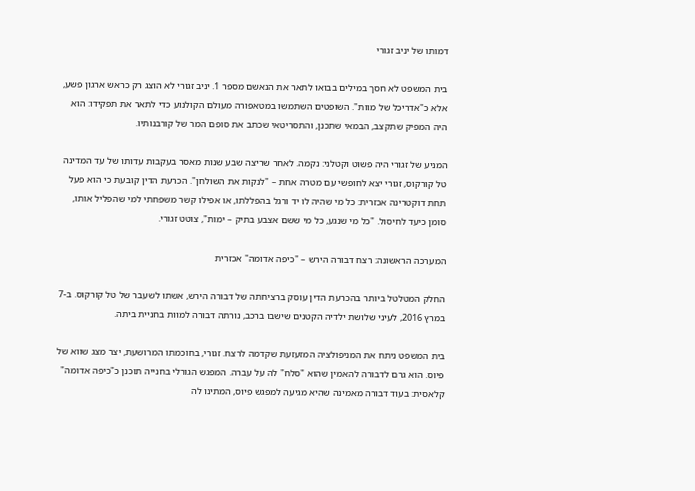דמותו של יניב זגורי

בית המשפט לא חסך במילים בבואו לתאר את הנאשם מספר 1. יניב זגורי לא הוצג רק כראש ארגון פשע, אלא כ"אדריכל של מוות". השופטים השתמשו במטאפורה מעולם הקולנוע כדי לתאר את תפקידו: הוא היה המפיק שתקצב, הבמאי שתכנן, והתסריטאי שכתב את סופם המר של קורבנותיו.

המניע של זגורי היה פשוט וקטלני: נקמה. לאחר שריצה שבע שנות מאסר בעקבות עדותו של עד המדינה טל קורקוס, זגורי יצא לחופשי עם מטרה אחת – "לנקות את השולחן". הכרעת הדין קובעת כי הוא פעל תחת דוקטרינה אכזרית: כל מי שהיה לו יד ורגל בהפללתו, או אפילו קשר משפחתי למי שהפליל אותו, סומן כיעד לחיסול. "כל מי שנגע, כל מי ששם אצבע בתיק – ימות", צוטט זגורי.

המערכה הראשונה: רצח דבורה הירש – "כיפה אדומה" אכזרית

החלק המטלטל ביותר בהכרעת הדין עוסק ברציחתה של דבורה הירש, אשתו לשעבר של טל קורקוס. ב-7 במרץ 2016, לעיני שלושת ילדיה הקטנים שישבו ברכב, נורתה דבורה למוות בחניית ביתה.

בית המשפט ניתח את המניפולציה המזעזעת שקדמה לרצח. זגורי, בחוכמתו המרושעת, יצר מצג שווא של פיוס. הוא גרם לדבורה להאמין שהוא "סלח" לה על עברה. המפגש הגורלי בחנייה תוכנן כ"כיפה אדומה" קלאסית: בעוד דבורה מאמינה שהיא מגיעה למפגש פיוס, המתינו לה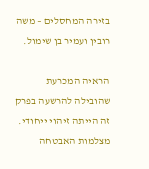בזירה המחסלים – משה רובין ועמיר בן שימול.

הראיה המכרעת שהובילה להרשעה בפרק זה הייתה זיהוי ייחודי. מצלמות האבטחה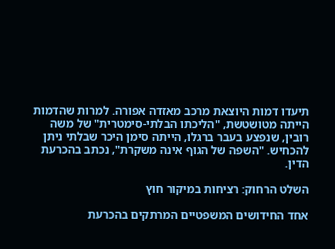תיעדו דמות היוצאת מרכב מאזדה אפורה. למרות שהדמות הייתה מטושטשת, "הליכתו הבלתי-סימטרית" של משה רובין, שנפצע בעבר ברגלו, הייתה סימן היכר שבלתי ניתן להכחיש. "השפה של הגוף אינה משקרת", נכתב בהכרעת הדין.

השלט הרחוק: רציחות במיקור חוץ

אחד החידושים המשפטיים המרתקים בהכרעת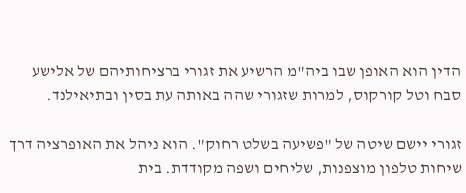הדין הוא האופן שבו ביה"מ הרשיע את זגורי ברציחותיהם של אלישע סבח וטל קורקוס, למרות שזגורי שהה באותה עת בסין ובתיאילנד.

זגורי יישם שיטה של "פשיעה בשלט רחוק". הוא ניהל את האופרציה דרך שיחות טלפון מוצפנות, שליחים ושפה מקודדת. בית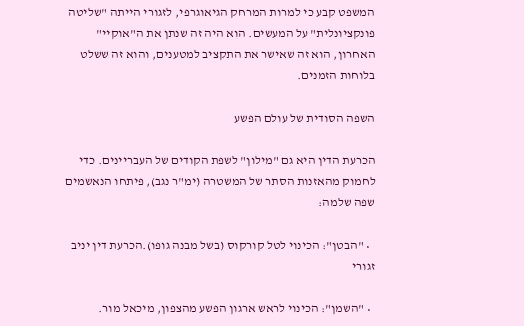המשפט קבע כי למרות המרחק הגיאוגרפי, לזגורי הייתה "שליטה פונקציונלית" על המעשים. הוא היה זה שנתן את ה"אוקיי" האחרון, הוא זה שאישר את התקציב למטענים, והוא זה ששלט בלוחות הזמנים.

השפה הסודית של עולם הפשע

הכרעת הדין היא גם "מילון" לשפת הקודים של העבריינים. כדי לחמוק מהאזנות הסתר של המשטרה (ימ"ר נגב), פיתחו הנאשמים שפה שלמה:

  • "הבטן": הכינוי לטל קורקוס (בשל מבנה גופו).הכרעת דין יניב זגורי

  • "השמן": הכינוי לראש ארגון הפשע מהצפון, מיכאל מור.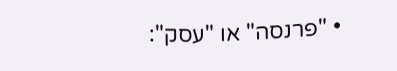• "פרנסה" או "עסק":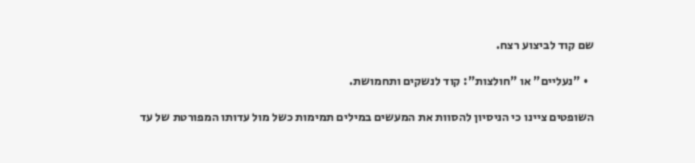שם קוד לביצוע רצח.

  • "נעליים" או "חולצות": קוד לנשקים ותחמושת.

השופטים ציינו כי הניסיון להסוות את המעשים במילים תמימות כשל מול עדותו המפורטת של עד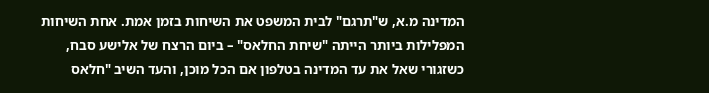המדינה מ.א, ש"תרגם" לבית המשפט את השיחות בזמן אמת. אחת השיחות המפלילות ביותר הייתה "שיחת החלאס" – ביום הרצח של אלישע סבח, כשזגורי שאל את עד המדינה בטלפון אם הכל מוכן, והעד השיב "חלאס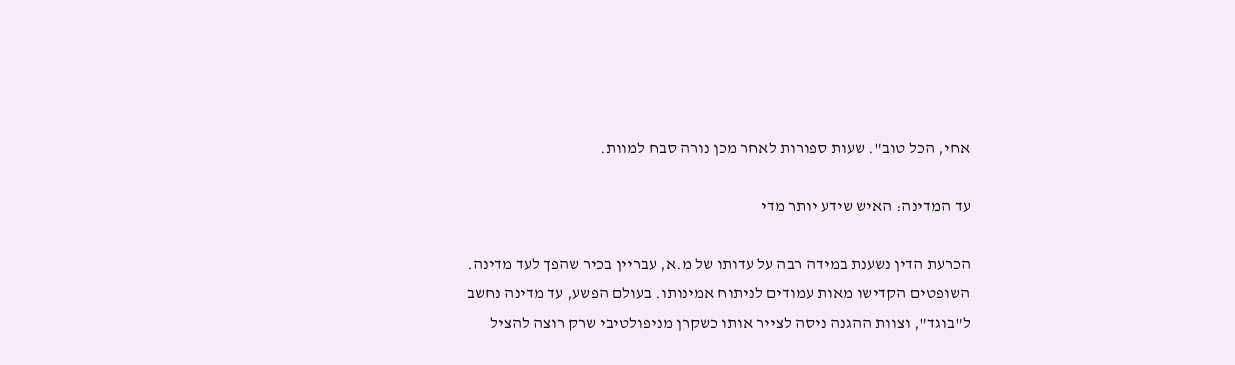אחי, הכל טוב". שעות ספורות לאחר מכן נורה סבח למוות.

עד המדינה: האיש שידע יותר מדי

הכרעת הדין נשענת במידה רבה על עדותו של מ.א, עבריין בכיר שהפך לעד מדינה. השופטים הקדישו מאות עמודים לניתוח אמינותו. בעולם הפשע, עד מדינה נחשב ל"בוגד", וצוות ההגנה ניסה לצייר אותו כשקרן מניפולטיבי שרק רוצה להציל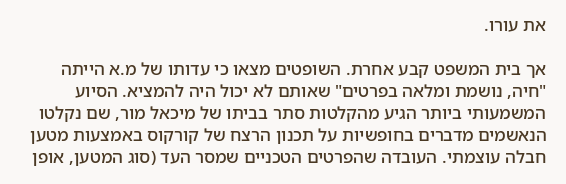את עורו.

אך בית המשפט קבע אחרת. השופטים מצאו כי עדותו של מ.א הייתה "חיה, נושמת ומלאה בפרטים" שאותם לא יכול היה להמציא. הסיוע המשמעותי ביותר הגיע מהקלטות סתר בביתו של מיכאל מור, שם נקלטו הנאשמים מדברים בחופשיות על תכנון הרצח של קורקוס באמצעות מטען חבלה עוצמתי. העובדה שהפרטים הטכניים שמסר העד (סוג המטען, אופן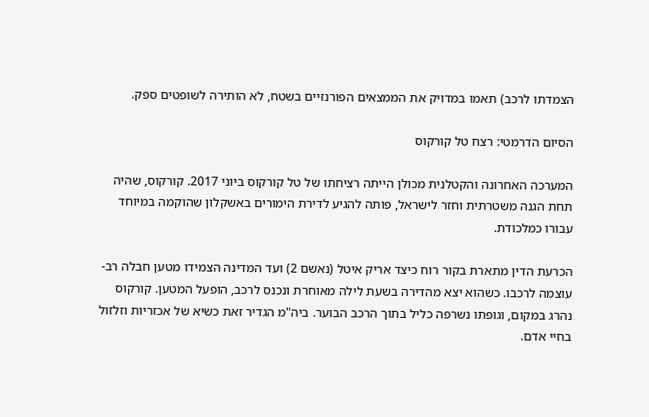הצמדתו לרכב) תאמו במדויק את הממצאים הפורנזיים בשטח, לא הותירה לשופטים ספק.

הסיום הדרמטי: רצח טל קורקוס

המערכה האחרונה והקטלנית מכולן הייתה רציחתו של טל קורקוס ביוני 2017. קורקוס, שהיה תחת הגנה משטרתית וחזר לישראל, פותה להגיע לדירת הימורים באשקלון שהוקמה במיוחד עבורו כמלכודת.

הכרעת הדין מתארת בקור רוח כיצד אריק איטל (נאשם 2) ועד המדינה הצמידו מטען חבלה רב-עוצמה לרכבו. כשהוא יצא מהדירה בשעת לילה מאוחרת ונכנס לרכב, הופעל המטען. קורקוס נהרג במקום, וגופתו נשרפה כליל בתוך הרכב הבוער. ביה"מ הגדיר זאת כשיא של אכזריות וזלזול בחיי אדם.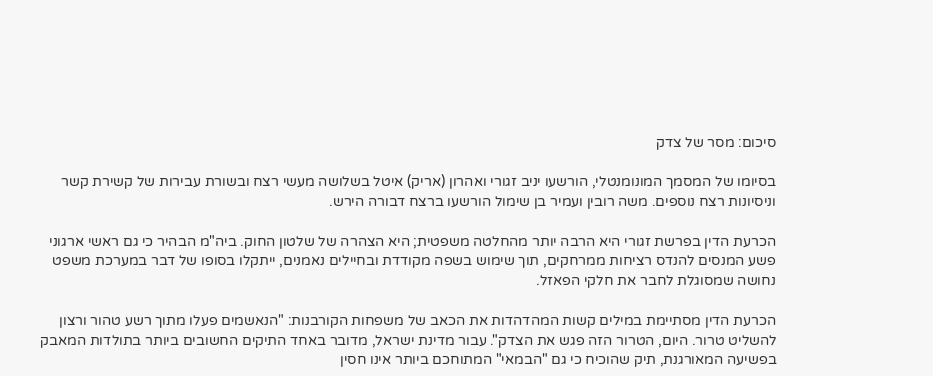סיכום: מסר של צדק

בסיומו של המסמך המונומנטלי, הורשעו יניב זגורי ואהרון (אריק) איטל בשלושה מעשי רצח ובשורת עבירות של קשירת קשר וניסיונות רצח נוספים. משה רובין ועמיר בן שימול הורשעו ברצח דבורה הירש.

הכרעת הדין בפרשת זגורי היא הרבה יותר מהחלטה משפטית; היא הצהרה של שלטון החוק. ביה"מ הבהיר כי גם ראשי ארגוני פשע המנסים להנדס רציחות ממרחקים, תוך שימוש בשפה מקודדת ובחיילים נאמנים, ייתקלו בסופו של דבר במערכת משפט נחושה שמסוגלת לחבר את חלקי הפאזל.

הכרעת הדין מסתיימת במילים קשות המהדהדות את הכאב של משפחות הקורבנות: "הנאשמים פעלו מתוך רשע טהור ורצון להשליט טרור. היום, הטרור הזה פגש את הצדק". עבור מדינת ישראל, מדובר באחד התיקים החשובים ביותר בתולדות המאבק בפשיעה המאורגנת, תיק שהוכיח כי גם "הבמאי" המתוחכם ביותר אינו חסין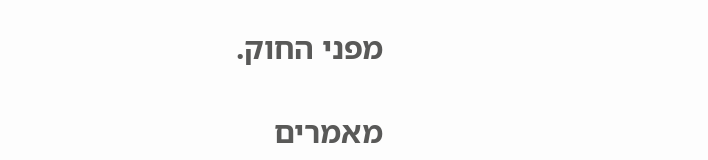מפני החוק.

מאמרים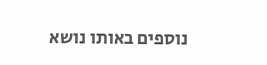נוספים באותו נושא